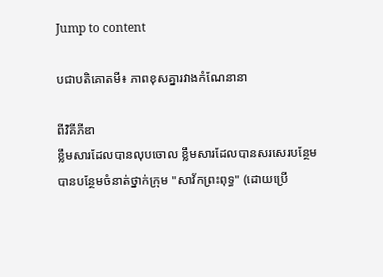Jump to content

បជាបតិគោតមី៖ ភាពខុសគ្នារវាងកំណែនានា

ពីវិគីភីឌា
ខ្លឹមសារដែលបានលុបចោល ខ្លឹមសារដែលបានសរសេរបន្ថែម
បានបន្ថែមចំនាត់ថ្នាក់ក្រុម "សាវ័កព្រះពុទ្ធ" (ដោយប្រើ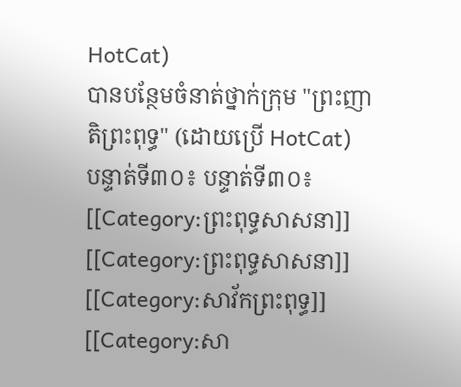HotCat)
បានបន្ថែមចំនាត់ថ្នាក់ក្រុម "ព្រះញាតិព្រះពុទ្ធ" (ដោយប្រើ HotCat)
បន្ទាត់ទី៣០៖ បន្ទាត់ទី៣០៖
[[Category:ព្រះពុទ្ធសាសនា]]
[[Category:ព្រះពុទ្ធសាសនា]]
[[Category:សាវ័កព្រះពុទ្ធ]]
[[Category:សា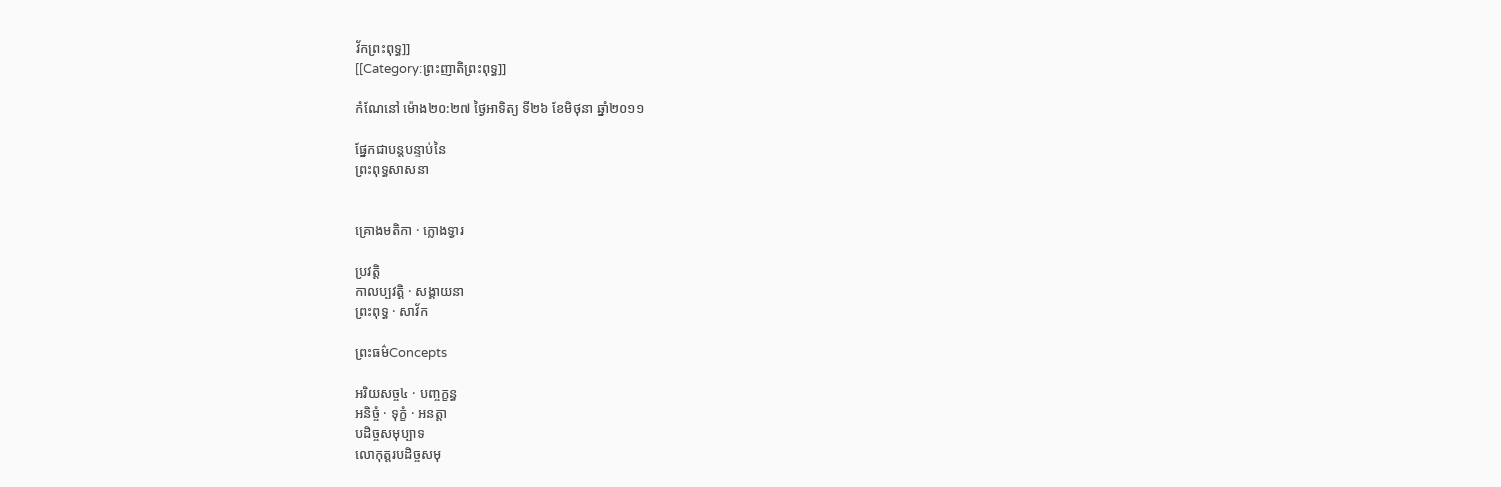វ័កព្រះពុទ្ធ]]
[[Category:ព្រះញាតិព្រះពុទ្ធ]]

កំណែនៅ ម៉ោង២០:២៧ ថ្ងៃអាទិត្យ ទី២៦ ខែមិថុនា ឆ្នាំ២០១១

ផ្នែកជាបន្តបន្ទាប់នៃ
ព្រះពុទ្ធសាសនា


គ្រោងមតិកា · ក្លោងទ្វារ

ប្រវត្តិ
កាលប្បវត្តិ · សង្គាយនា
ព្រះពុទ្ធ · សាវ័ក

ព្រះធម៌Concepts

អរិយសច្ច៤ · បញ្ចក្ខន្ធ
អនិច្ចំ · ទុក្ខំ · អនត្តា
បដិច្ចសមុប្បាទ
លោកុត្តរបដិច្ចសមុ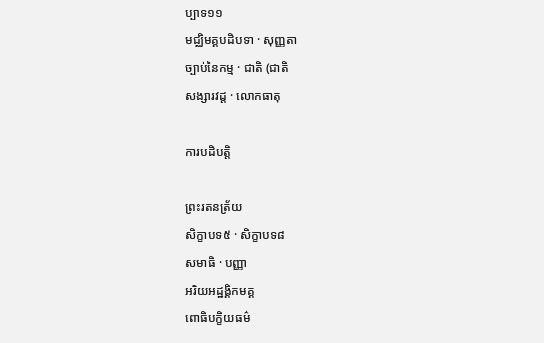ប្បាទ១១
មជ្ឈិមគ្គបដិបទា · សុញ្ញតា
ច្បាប់នៃកម្ម · ជាតិ (ជាតិ
សង្សារវដ្ត · លោកធាតុ

ការបដិបត្តិ

ព្រះរតនត្រ័យ
សិក្ខាបទ៥ · សិក្ខាបទ៨
សមាធិ · បញ្ញា
អរិយអដ្ឋង្គិកមគ្គ
ពោធិបក្ខិយធម៌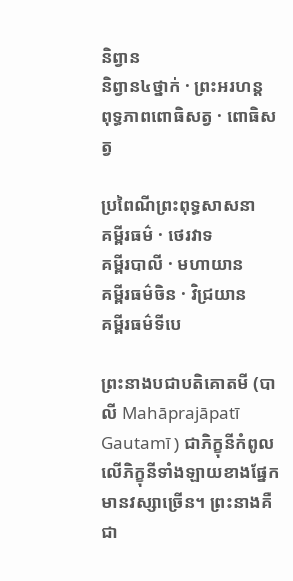និព្វាន
និព្វាន៤ថ្នាក់ · ព្រះអរហន្ត
ពុទ្ធភាពពោធិសត្វ · ពោធិសត្វ

ប្រពៃណីព្រះពុទ្ធសាសនា
គម្ពីរធម៌ · ថេរវាទ
គម្ពីរបាលី · មហាយាន
គម្ពីរធម៌ចិន · វិជ្រយាន
គម្ពីរធម៌ទីបេ

ព្រះនាងបជាបតិគោតមី (បាលី Mahāprajāpatī Gautamī ) ជាភិក្ខុនីកំពូលលើភិក្ខុនីទាំងឡាយខាងផ្នែកមានវស្សាច្រើន។ ព្រះនាងគឺជា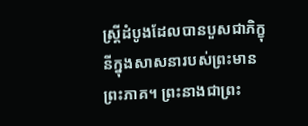ស្ត្រីដំបូងដែលបានបួសជាភិក្ខុនីក្នុងសាសនារបស់ព្រះមានព្រះភាគ។ ព្រះនាងជាព្រះ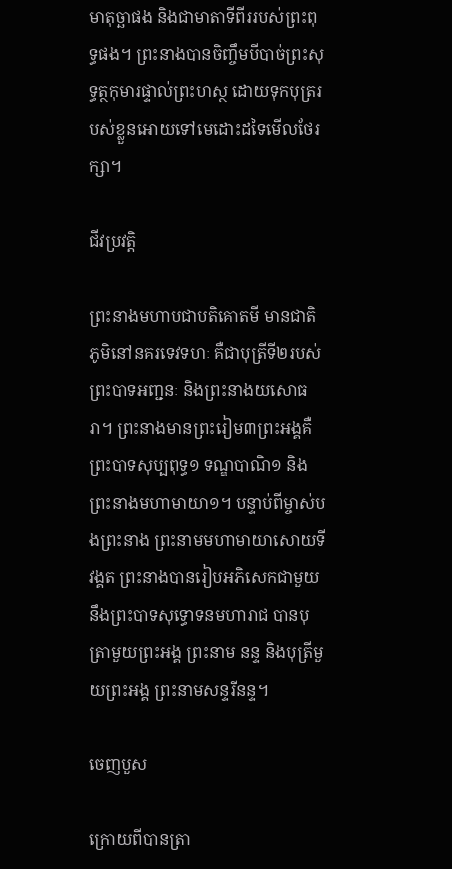មាតុច្ឆាផង និងជាមាតាទីពីររបស់ព្រះពុទ្ធផង។ ព្រះនាងបានចិញ្ចឹមបីបាច់ព្រះសុទ្ធត្ថកុមារផ្ទាល់ព្រះហស្ថ ដោយទុកបុត្ររបស់ខ្លួនអោយទៅមេដោះដទៃមើលថែរក្សា។

ជីវប្រវត្តិ

ព្រះនាងមហាបជាបតិគោតមី មានជាតិភូមិនៅនគរទេវទហៈ គឺជាបុត្រីទី២របស់ព្រះបាទអញ្ជនៈ និងព្រះនាងយសោធរា។ ព្រះនាងមានព្រះរៀម៣ព្រះអង្គគឺ ព្រះបាទសុប្បពុទ្ធ១ ទណ្ឌបាណិ១ និងព្រះនាងមហាមាយា១។ បន្ទាប់ពីម្ចាស់បងព្រះនាង ព្រះនាមមហាមាយាសោយទីវង្គត ព្រះនាងបានរៀបអភិសេកជាមួយនឹងព្រះបាទសុទ្ធោទនមហារាជ បានបុត្រាមួយព្រះអង្គ ព្រះនាម នន្ទ និងបុត្រីមួយព្រះអង្គ ព្រះនាមសន្ទរីនន្ទ។

ចេញបួស

ក្រោយពីបានត្រា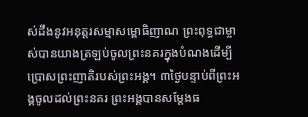ស់ដឹងនូវអនុត្តរសម្មាសម្ពោធិញាណ ព្រះពុទ្ធជាម្ចាស់បានយាងត្រឡប់ចូលព្រះនគរក្នុងបំណងដើម្បីប្រោសព្រះញាតិរបស់ព្រះអង្គ។ ៣ថ្ងៃបន្ទាប់ពីព្រះអង្គចូលដល់ព្រះនគរ ព្រះអង្គបានសម្តែងធ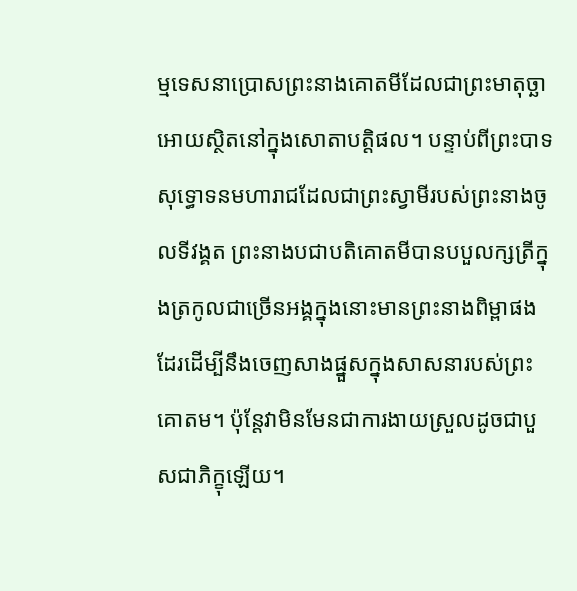ម្មទេសនាប្រោសព្រះនាងគោតមីដែលជាព្រះមាតុច្ឆាអោយស្ថិតនៅក្នុងសោតាបត្តិផល។ បន្ទាប់ពីព្រះបាទសុទ្ធោទនមហារាជដែលជាព្រះស្វាមីរបស់ព្រះនាងចូលទីវង្គត ព្រះនាងបជាបតិគោតមីបានបបួលក្សត្រីក្នុងត្រកូលជាច្រើនអង្គក្នុងនោះមានព្រះនាងពិម្ពាផងដែរដើម្បីនឹងចេញសាងផ្នួសក្នុងសាសនារបស់ព្រះគោតម។ ប៉ុន្តែវាមិនមែនជាការងាយស្រួលដូចជាបួសជាភិក្ខុឡើយ។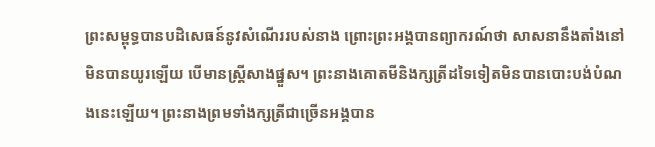ព្រះសម្ពុទ្ធបានបដិសេធន៍នូវសំណើររបស់នាង ព្រោះព្រះអង្គបានព្យាករណ៍ថា សាសនានឹងតាំងនៅមិនបានយូរឡើយ បើមានស្ត្រីសាងផ្នួស។ ព្រះនាងគោតមីនិងក្សត្រីដទៃទៀតមិនបានបោះបង់បំណងនេះឡើយ។ ព្រះនាងព្រមទាំងក្សត្រីជាច្រើនអង្គបាន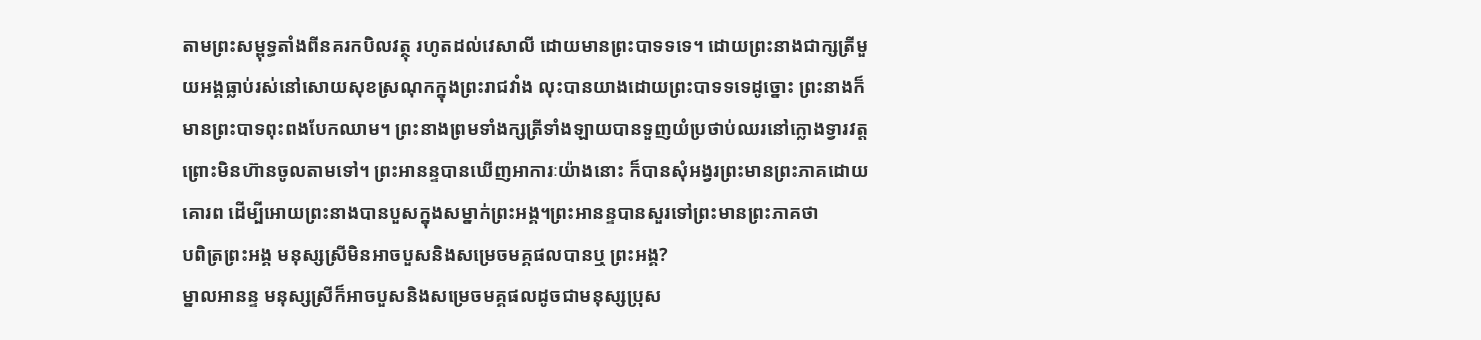តាមព្រះសម្ពុទ្ធតាំងពីនគរកបិលវត្ថុ រហូតដល់វេសាលី ដោយមានព្រះបាទទទេ។ ដោយព្រះនាងជាក្សត្រីមួយអង្គធ្លាប់រស់នៅសោយសុខស្រណុកក្នុងព្រះរាជវាំង លុះបានយាងដោយព្រះបាទទទេដូច្នោះ ព្រះនាងក៏មានព្រះបាទពុះពងបែកឈាម។ ព្រះនាងព្រមទាំងក្សត្រីទាំងឡាយបានទួញយំប្រថាប់ឈរនៅក្លោងទ្វារវត្ត ព្រោះមិនហ៊ានចូលតាមទៅ។ ព្រះអានន្ទបានឃើញអាការៈយ៉ាងនោះ ក៏បានសុំអង្វរព្រះមានព្រះភាគដោយគោរព ដើម្បីអោយព្រះនាងបានបួសក្នុងសម្នាក់ព្រះអង្គ។ព្រះអានន្ទបានសួរទៅព្រះមានព្រះភាគថា
បពិត្រព្រះអង្គ មនុស្សស្រីមិនអាចបួសនិងសម្រេចមគ្គផលបានឬ ព្រះអង្គ?
ម្នាលអានន្ទ មនុស្សស្រីក៏អាចបួសនិងសម្រេចមគ្គផលដូចជាមនុស្សប្រុស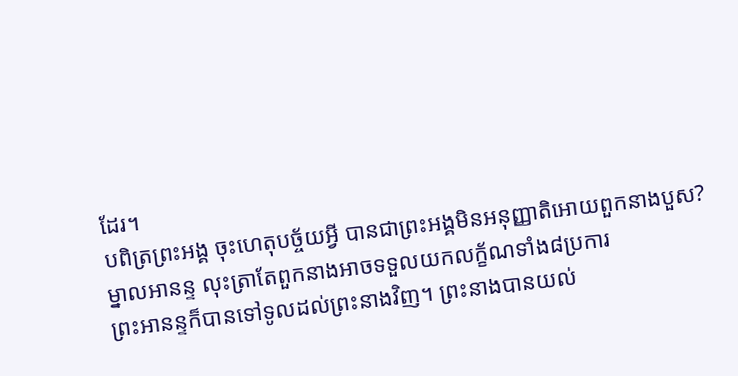ដែរ។
បពិត្រព្រះអង្គ ចុះហេតុបច្ច័យអ្វី បានជាព្រះអង្គមិនអនុញ្ញាតិអោយពួកនាងបួស?
ម្នាលអានន្ទ លុះត្រាតែពួកនាងអាចទទួលយកលក្ខ័ណទាំង៨ប្រការ
ព្រះអានន្ទក៏បានទៅទូលដល់ព្រះនាងវិញ។ ព្រះនាងបានយល់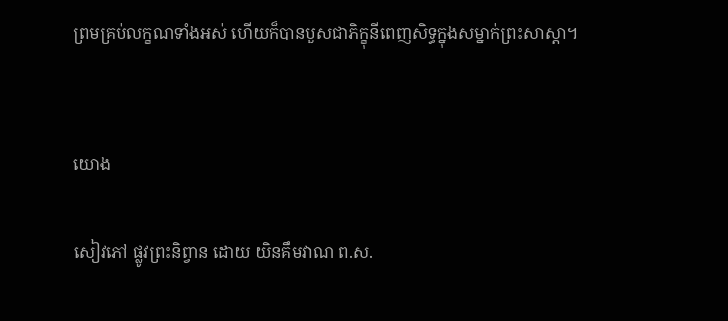ព្រមគ្រប់លក្ខណទាំងអស់ ហើយក៏បានបួសជាភិក្ខុនីពេញសិទ្ធក្នុងសម្នាក់ព្រះសាស្តា។


យោង

សៀវភៅ ផ្លូវព្រះនិព្វាន ដោយ យិនគឹមវាណ ព.ស.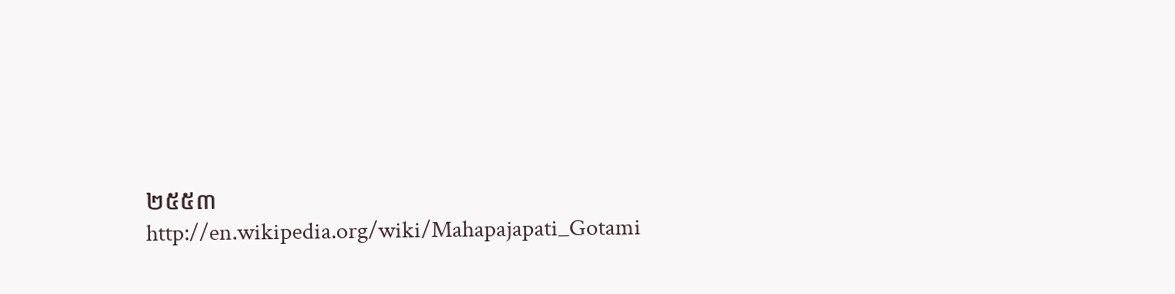២៥៥៣
http://en.wikipedia.org/wiki/Mahapajapati_Gotami